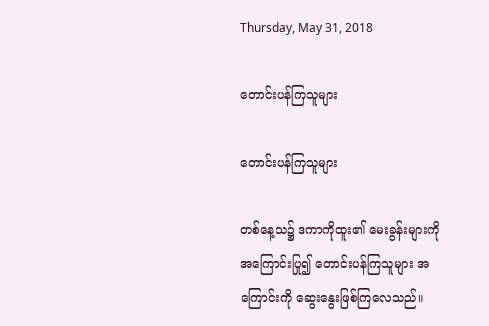Thursday, May 31, 2018

တောင်းပန်ကြသူများ

တောင်းပန်ကြသူများ

တစ်နေ့သ၌ ဒကာကိုထူး၏ မေးခွန်းများကို အကြောင်းပြု၍ တောင်းပန်ကြသူများ အကြောင်းကို ဆွေးနွေးဖြစ်ကြလေသည်။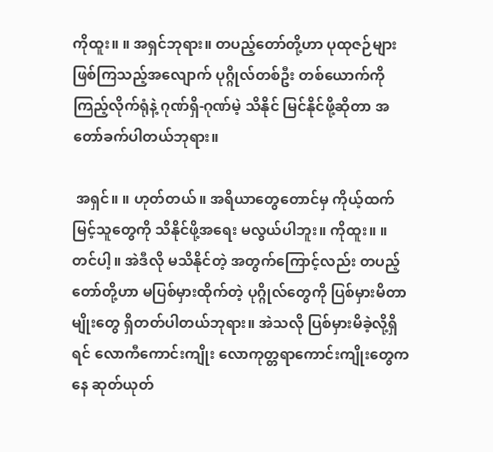ကိုထူး။ ။ အရှင်ဘုရား။ တပည့်တော်တို့ဟာ ပုထုဇဉ်များဖြစ်ကြသည့်အလျောက် ပုဂ္ဂိုလ်တစ်ဦး တစ်ယောက်ကို ကြည့်လိုက်ရုံနဲ့ ဂုဏ်ရှိ-ဂုဏ်မဲ့ သိနိုင် မြင်နိုင်ဖို့ဆိုတာ အတော်ခက်ပါတယ်ဘုရား။

 အရှင်။ ။ ဟုတ်တယ်။ အရိယာတွေတောင်မှ ကိုယ့်ထက်မြင့်သူတွေကို သိနိုင်ဖို့အရေး မလွယ်ပါဘူး။ ကိုထူး။ ။ တင်ပါ့။ အဲဒီလို မသိနိုင်တဲ့ အတွက်ကြောင့်လည်း တပည့်တော်တို့ဟာ မပြစ်မှားထိုက်တဲ့ ပုဂ္ဂိုလ်တွေကို ပြစ်မှားမိတာမျိုးတွေ ရှိတတ်ပါတယ်ဘုရား။ အဲသလို ပြစ်မှားမိခဲ့လို့ရှိရင် လောကီကောင်းကျိုး လောကုတ္တရာကောင်းကျိုးတွေကနေ ဆုတ်ယုတ်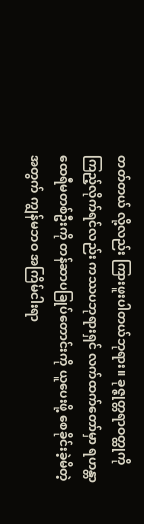တတ်တယ် လို့လည်း ကြားဖူးပါတယ်ဘုရား။ ခုဇ္ဇုတ္တရာဝတ္ထုကိုကြည့်လိုက်ရင်လည်း ကဿပဘုရားရှင် လက်ထက်တော်မှာ ရဟန္တာထေရီမတစ်ဦးကို တန်ဆာပခြုပ်တောင်းကို ယူပေးဖို့ စေခိုင်းခဲ့မိတဲ့အတွက် ကျွန်မဘဝ အကြိမ်ငါးရာ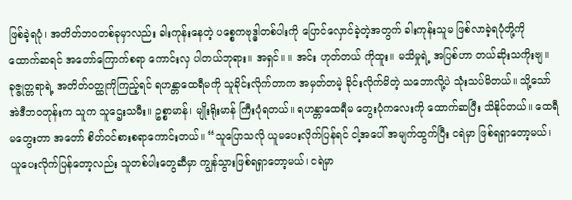ဖြစ်ခဲ့ရပုံ၊ အတိတ်ဘဝတစ်ခုမှာလည်း ခါးကုန်းနေတဲ့ ပစ္စေကဗုဒ္ဓါတစ်ပါးကို ပြောင်လှောင်ခဲ့တဲ့အတွက် ခါးကုန်းသူမ ဖြစ်လာခဲ့ရပုံတို့ကို ထောက်ဆရင် အတော်ကြောက်စရာ ကောင်းလှ ပါတယ်ဘုရား။ အရှင်။ ။ အင်း ဟုတ်တယ် ကိုထူး။ မသိမှုရဲ့ အပြစ်ဟာ တယ်ဆိုးသကိုးဗျ။ ခုဇ္ဇုတ္တရာရဲ့ အတိတ်ဝတ္ထုကိုကြည့်ရင် ရဟန္တာထေရီမကို သူခိုင်းလိုက်တာက အမှတ်တမဲ့ ခိုင်းလိုက်မိတဲ့ သဘောလို့ပဲ သုံးသပ်မိတယ်။ သို့သော် အဲဒီဘဝတုန်းက သူက သူဌေးသမီး။ ဥစ္စာမာန်၊ မျိုးရိုးမာန် ကြီးပုံရတယ်။ ရဟန္တာထေရီမ တွေးပုံကလေးကို ထောက်ဆပြီး သိနိုင်တယ်။ ထေရီမတွေးတာ အတော် စိတ်ဝင်စားစရာကောင်းတယ်။ “သူပြောသလို ယူမပေးလိုက်ပြန်ရင် ငါ့အပေါ် အမျက်ထွက်ပြီး ငရဲမှာ ဖြစ်ရရှာတော့မယ်၊ ယူပေးလိုက်ပြန်တော့လည်း သူတစ်ပါးတွေဆီမှာ ကျွန်သွားဖြစ်ရရှာတော့မယ်၊ ငရဲမှာ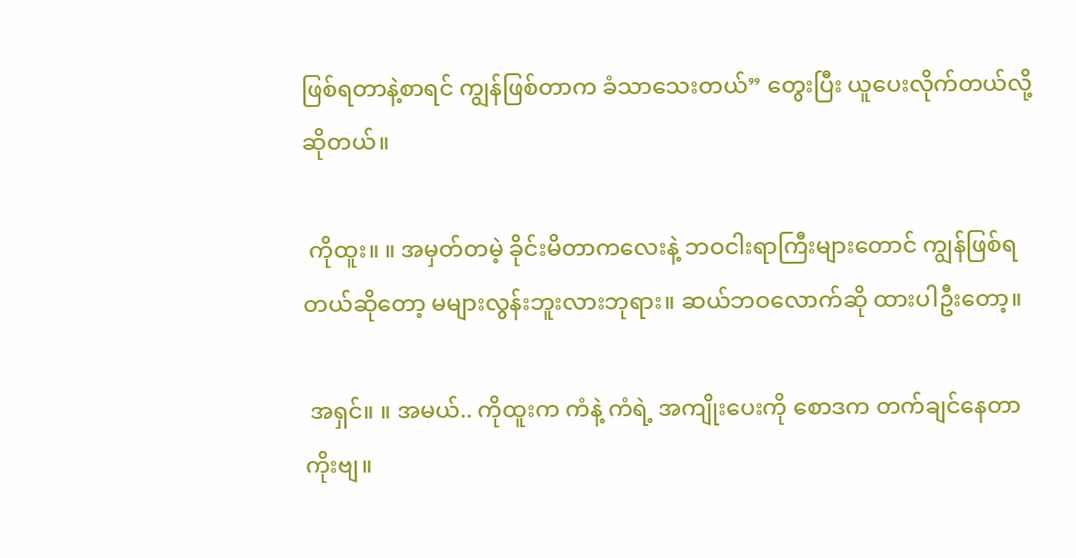ဖြစ်ရတာနဲ့စာရင် ကျွန်ဖြစ်တာက ခံသာသေးတယ်” တွေးပြီး ယူပေးလိုက်တယ်လို့ ဆိုတယ်။

 ကိုထူး။ ။ အမှတ်တမဲ့ ခိုင်းမိတာကလေးနဲ့ ဘဝငါးရာကြီးများတောင် ကျွန်ဖြစ်ရတယ်ဆိုတော့ မများလွန်းဘူးလားဘုရား။ ဆယ်ဘဝလောက်ဆို ထားပါဦးတော့။

 အရှင်။ ။ အမယ်.. ကိုထူးက ကံနဲ့ ကံရဲ့ အကျိုးပေးကို စောဒက တက်ချင်နေတာကိုးဗျ။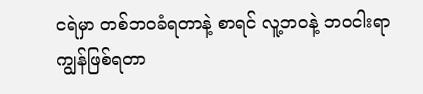ငရဲမှာ တစ်ဘဝခံရတာနဲ့ စာရင် လူ့ဘဝနဲ့ ဘဝငါးရာ ကျွန်ဖြစ်ရတာ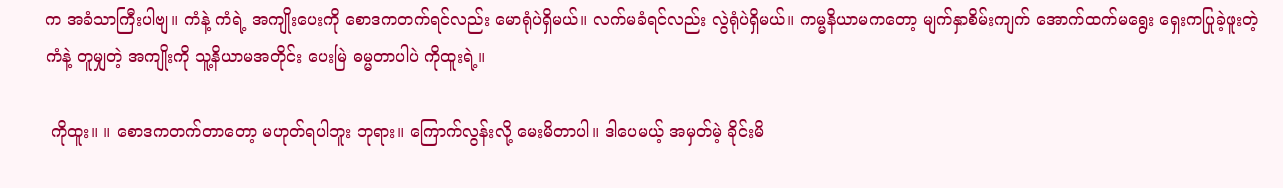က အခံသာကြီးပါဗျ။ ကံနဲ့ ကံရဲ့ အကျိုးပေးကို စောဒကတက်ရင်လည်း မောရုံပဲရှိမယ်။ လက်မခံရင်လည်း လွဲရုံပဲရှိမယ်။ ကမ္မနိယာမကတော့ မျက်နှာစိမ်းကျက် အောက်ထက်မရွေး ရှေးကပြုခဲ့ဖူးတဲ့ကံနဲ့ တူမျှတဲ့ အကျိုးကို သူ့နိယာမအတိုင်း ပေးမြဲ ဓမ္မတာပါပဲ ကိုထူးရဲ့။

 ကိုထူး။ ။ စောဒကတက်တာတော့ မဟုတ်ရပါဘူး ဘုရား။ ကြောက်လွန်းလို့ မေးမိတာပါ။ ဒါပေမယ့် အမှတ်မဲ့ ခိုင်းမိ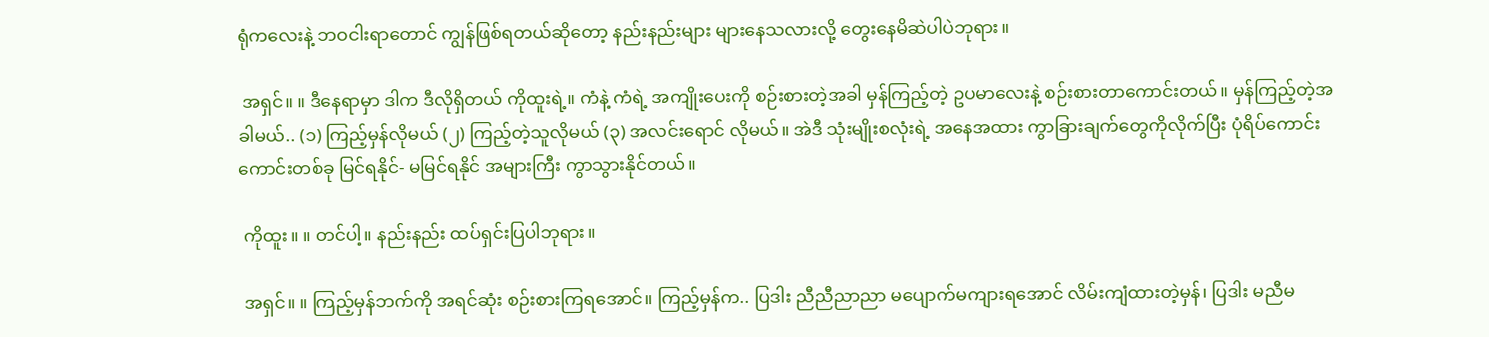ရုံကလေးနဲ့ ဘဝငါးရာတောင် ကျွန်ဖြစ်ရတယ်ဆိုတော့ နည်းနည်းများ များနေသလားလို့ တွေးနေမိဆဲပါပဲဘုရား။

 အရှင်။ ။ ဒီနေရာမှာ ဒါက ဒီလိုရှိတယ် ကိုထူးရဲ့။ ကံနဲ့ ကံရဲ့ အကျိုးပေးကို စဉ်းစားတဲ့အခါ မှန်ကြည့်တဲ့ ဥပမာလေးနဲ့ စဉ်းစားတာကောင်းတယ်။ မှန်ကြည့်တဲ့အခါမယ်.. (၁) ကြည့်မှန်လိုမယ် (၂) ကြည့်တဲ့သူလိုမယ် (၃) အလင်းရောင် လိုမယ်။ အဲဒီ သုံးမျိုးစလုံးရဲ့ အနေအထား ကွာခြားချက်တွေကိုလိုက်ပြီး ပုံရိပ်ကောင်းကောင်းတစ်ခု မြင်ရနိုင်- မမြင်ရနိုင် အများကြီး ကွာသွားနိုင်တယ်။

 ကိုထူး။ ။ တင်ပါ့။ နည်းနည်း ထပ်ရှင်းပြပါဘုရား။

 အရှင်။ ။ ကြည့်မှန်ဘက်ကို အရင်ဆုံး စဉ်းစားကြရအောင်။ ကြည့်မှန်က.. ပြဒါး ညီညီညာညာ မပျောက်မကျားရအောင် လိမ်းကျံထားတဲ့မှန်၊ ပြဒါး မညီမ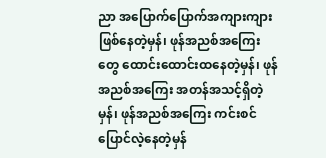ညာ အပြောက်ပြောက်အကျားကျား ဖြစ်နေတဲ့မှန်၊ ဖုန်အညစ်အကြေးတွေ ထောင်းထောင်းထနေတဲ့မှန်၊ ဖုန်အညစ်အကြေး အတန်အသင့်ရှိတဲ့မှန်၊ ဖုန်အညစ်အကြေး ကင်းစင်ပြောင်လဲ့နေတဲ့မှန်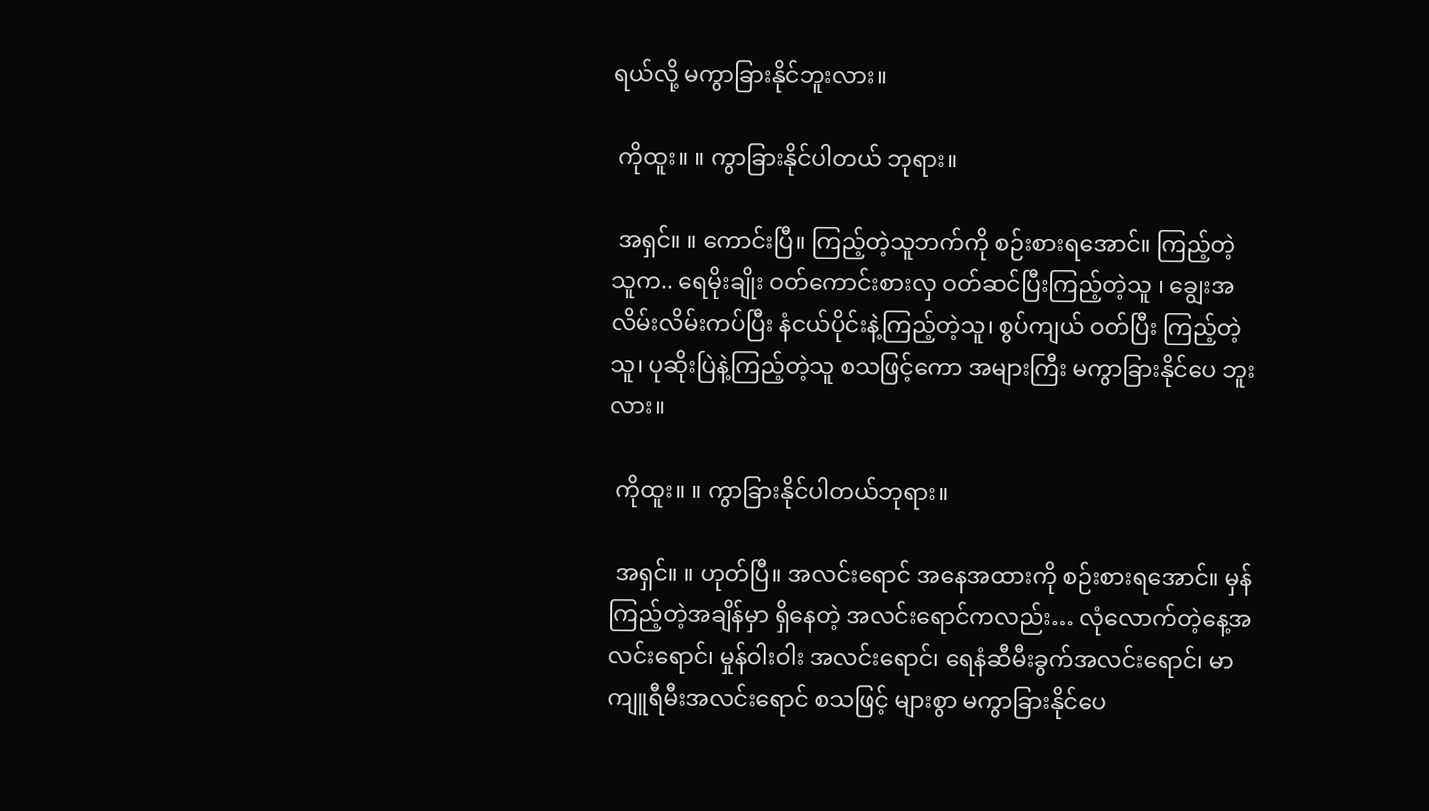ရယ်လို့ မကွာခြားနိုင်ဘူးလား။

 ကိုထူး။ ။ ကွာခြားနိုင်ပါတယ် ဘုရား။

 အရှင်။ ။ ကောင်းပြီ။ ကြည့်တဲ့သူဘက်ကို စဉ်းစားရအောင်။ ကြည့်တဲ့သူက.. ရေမိုးချိုး ဝတ်ကောင်းစားလှ ဝတ်ဆင်ပြီးကြည့်တဲ့သူ ၊ ချွေးအလိမ်းလိမ်းကပ်ပြီး နံငယ်ပိုင်းနဲ့ကြည့်တဲ့သူ၊ စွပ်ကျယ် ဝတ်ပြီး ကြည့်တဲ့သူ၊ ပုဆိုးပြဲနဲ့ကြည့်တဲ့သူ စသဖြင့်ကော အများကြီး မကွာခြားနိုင်ပေ ဘူးလား။

 ကိုထူး။ ။ ကွာခြားနိုင်ပါတယ်ဘုရား။

 အရှင်။ ။ ဟုတ်ပြီ။ အလင်းရောင် အနေအထားကို စဉ်းစားရအောင်။ မှန်ကြည့်တဲ့အချိန်မှာ ရှိနေတဲ့ အလင်းရောင်ကလည်း… လုံလောက်တဲ့နေ့အလင်းရောင်၊ မှုန်ဝါးဝါး အလင်းရောင်၊ ရေနံဆီမီးခွက်အလင်းရောင်၊ မာကျူရီမီးအလင်းရောင် စသဖြင့် များစွာ မကွာခြားနိုင်ပေ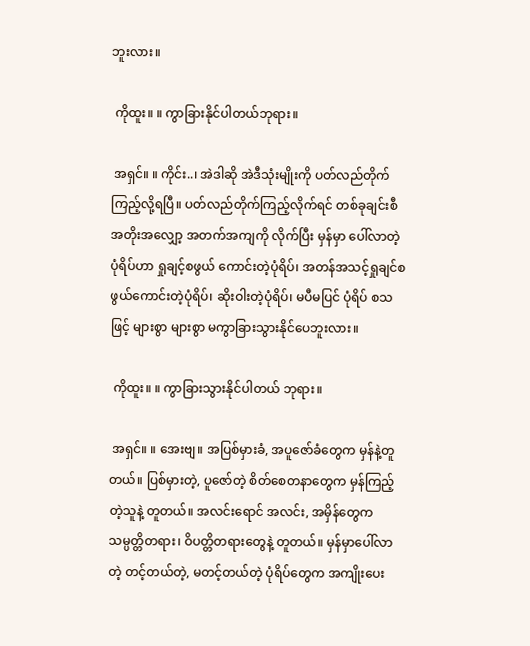ဘူးလား။

 ကိုထူး။ ။ ကွာခြားနိုင်ပါတယ်ဘုရား။

 အရှင်။ ။ ကိုင်း..၊ အဲဒါဆို အဲဒီသုံးမျိုးကို ပတ်လည်တိုက်ကြည့်လို့ရပြီ။ ပတ်လည်တိုက်ကြည့်လိုက်ရင် တစ်ခုချင်းစီ အတိုးအလျှော့ အတက်အကျကို လိုက်ပြီး မှန်မှာ ပေါ်လာတဲ့ပုံရိပ်ဟာ ရှုချင့်စဖွယ် ကောင်းတဲ့ပုံရိပ်၊ အတန်အသင့်ရှုချင်စဖွယ်ကောင်းတဲ့ပုံရိပ်၊ ဆိုးဝါးတဲ့ပုံရိပ်၊ မပီမပြင် ပုံရိပ် စသဖြင့် များစွာ များစွာ မကွာခြားသွားနိုင်ပေဘူးလား။

 ကိုထူး။ ။ ကွာခြားသွားနိုင်ပါတယ် ဘုရား။

 အရှင်။ ။ အေးဗျ။ အပြစ်မှားခံ, အပူဇော်ခံတွေက မှန်နဲ့တူတယ်။ ပြစ်မှားတဲ့, ပူဇော်တဲ့ စိတ်စေတနာတွေက မှန်ကြည့်တဲ့သူနဲ့ တူတယ်။ အလင်းရောင် အလင်း, အမှိန်တွေက သမ္ပတ္တိတရား၊ ဝိပတ္တိတရားတွေနဲ့ တူတယ်။ မှန်မှာပေါ်လာတဲ့ တင့်တယ်တဲ့, မတင့်တယ်တဲ့ ပုံရိပ်တွေက အကျိုးပေး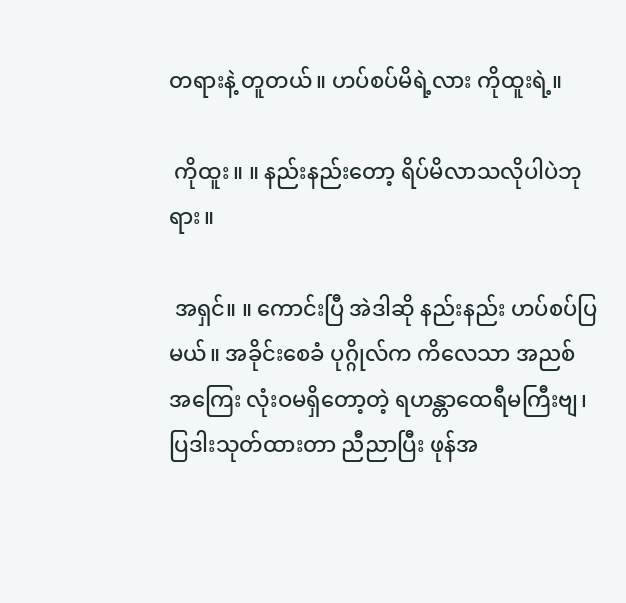တရားနဲ့ တူတယ်။ ဟပ်စပ်မိရဲ့လား ကိုထူးရဲ့။

 ကိုထူး။ ။ နည်းနည်းတော့ ရိပ်မိလာသလိုပါပဲဘုရား။

 အရှင်။ ။ ကောင်းပြီ အဲဒါဆို နည်းနည်း ဟပ်စပ်ပြမယ်။ အခိုင်းစေခံ ပုဂ္ဂိုလ်က ကိလေသာ အညစ်အကြေး လုံးဝမရှိတော့တဲ့ ရဟန္တာထေရီမကြီးဗျ၊ ပြဒါးသုတ်ထားတာ ညီညာပြီး ဖုန်အ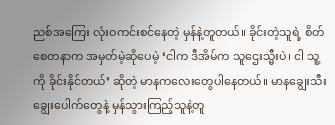ညစ်အကြေး လုံးဝကင်းစင်နေတဲ့ မှန်နဲ့တူတယ်။ ခိုင်းတဲ့သူရဲ့ စိတ်စေတနာက အမှတ်မဲ့ဆိုပေမဲ့ ‘ငါက ဒီအိမ်က သူဌေးသ္မီးပဲ၊ ငါ သူ့ကို ခိုင်းနိုင်တယ်’ ဆိုတဲ့ မာနကလေးတွေပါနေတယ်။ မာနချွေးသီးချွေးပေါက်တွေနဲ့ မှန်သွားကြည့်သူနဲ့တူ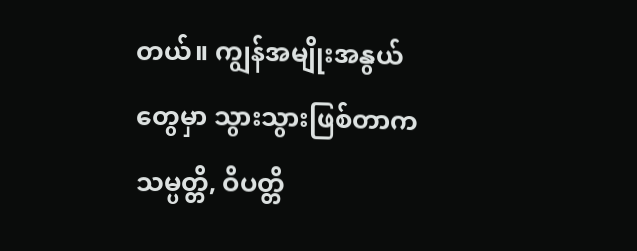တယ်။ ကျွန်အမျိုးအနွယ်တွေမှာ သွားသွားဖြစ်တာက သမ္ပတ္တိ, ဝိပတ္တိ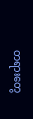တရားတွေ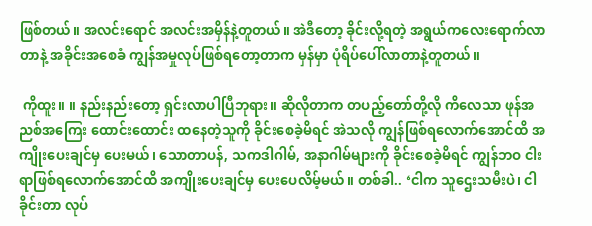ဖြစ်တယ်။ အလင်းရောင် အလင်းအမှိန်နဲ့တူတယ်။ အဲဒီတော့ ခိုင်းလို့ရတဲ့ အရွယ်ကလေးရောက်လာတာနဲ့ အခိုင်းအစေခံ ကျွန်အမှုလုပ်ဖြစ်ရတော့တာက မှန်မှာ ပုံရိပ်ပေါ်လာတာနဲ့တူတယ်။

 ကိုထူး။ ။ နည်းနည်းတော့ ရှင်းလာပါပြီဘုရား။ ဆိုလိုတာက တပည့်တော်တို့လို ကိလေသာ ဖုန်အညစ်အကြေး ထောင်းထောင်း ထနေတဲ့သူကို ခိုင်းစေခဲ့မိရင် အဲသလို ကျွန်ဖြစ်ရလောက်အောင်ထိ အကျိုးပေးချင်မှ ပေးမယ်၊ သောတာပန်, သကဒါဂါမ်, အနာဂါမ်များကို ခိုင်းစေခဲ့မိရင် ကျွန်ဘဝ ငါးရာဖြစ်ရလောက်အောင်ထိ အကျိုးပေးချင်မှ ပေးပေလိမ့်မယ်။ တစ်ခါ.. ‘ငါက သူဌေးသမီးပဲ၊ ငါခိုင်းတာ လုပ်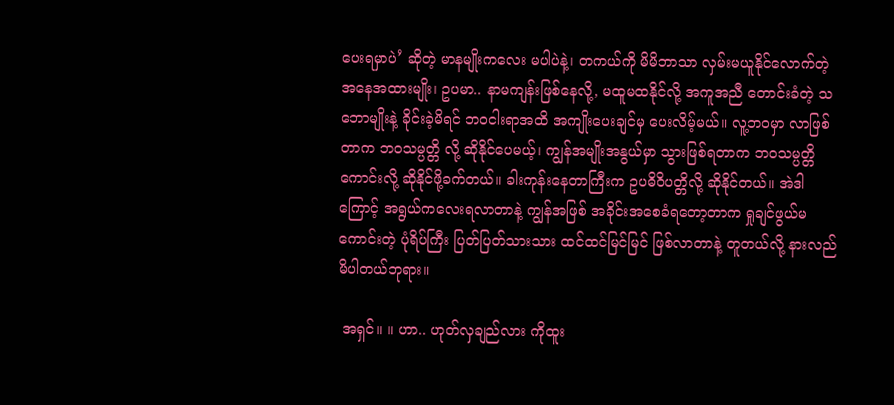ပေးရမှာပဲ’ ဆိုတဲ့ မာနမျိုးကလေး မပါပဲနဲ့၊ တကယ်ကို မိမိဘာသာ လှမ်းမယူနိုင်လောက်တဲ့ အနေအထားမျိုး၊ ဥပမာ.. နာမကျန်းဖြစ်နေလို့, မထူမထနိုင်လို့ အကူအညီ တောင်းခံတဲ့ သဘောမျိုးနဲ့ ခိုင်းခဲ့မိရင် ဘဝငါးရာအထိ အကျိုးပေးချင်မှ ပေးလိမ့်မယ်။ လူ့ဘဝမှာ လာဖြစ်တာက ဘဝသမ္ပတ္တိ လို့ ဆိုနိုင်ပေမယ့်၊ ကျွန်အမျိုးအနွယ်မှာ သွားဖြစ်ရတာက ဘဝသမ္ပတ္တိကောင်းလို့ ဆိုနိုင်ဖို့ခက်တယ်။ ခါးကုန်းနေတာကြီးက ဥပဓိဝိပတ္တိလို့ ဆိုနိုင်တယ်။ အဲဒါကြောင့် အရွယ်ကလေးရလာတာနဲ့ ကျွန်အဖြစ် အခိုင်းအစေခံရတော့တာက ရှုချင်ဖွယ်မကောင်းတဲ့ ပုံရိပ်ကြီး ပြတ်ပြတ်သားသား ထင်ထင်မြင်မြင် ဖြစ်လာတာနဲ့ တူတယ်လို့ နားလည်မိပါတယ်ဘုရား။

 အရှင်။ ။ ဟာ.. ဟုတ်လှချည်လား ကိုထူး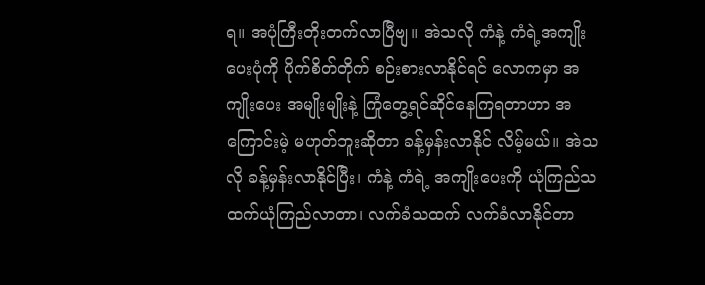ရ။ အပုံကြီးတိုးတက်လာပြီဗျ။ အဲသလို ကံနဲ့ ကံရဲ့အကျိုးပေးပုံကို ပိုက်စိတ်တိုက် စဉ်းစားလာနိုင်ရင် လောကမှာ အကျိုးပေး အမျိုးမျိုးနဲ့ ကြုံတွေ့ရင်ဆိုင်နေကြရတာဟာ အကြောင်းမဲ့ မဟုတ်ဘူးဆိုတာ ခန့်မှန်းလာနိုင် လိမ့်မယ်။ အဲသလို ခန့်မှန်းလာနိုင်ပြီး၊ ကံနဲ့ ကံရဲ့ အကျိုးပေးကို ယုံကြည်သထက်ယုံကြည်လာတာ၊ လက်ခံသထက် လက်ခံလာနိုင်တာ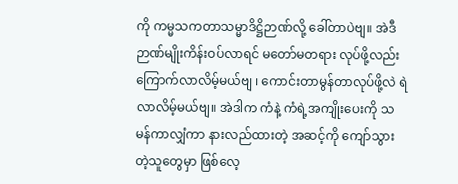ကို ကမ္မသကတာသမ္မာဒိဋ္ဌိဉာဏ်လို့ ခေါ်တာပဲဗျ။ အဲဒီဉာဏ်မျိုးကိန်းဝပ်လာရင် မတော်မတရား လုပ်ဖို့လည်း ကြောက်လာလိမ့်မယ်ဗျ ၊ ကောင်းတာမွန်တာလုပ်ဖို့လဲ ရဲလာလိမ့်မယ်ဗျ။ အဲဒါက ကံနဲ့ ကံရဲ့အကျိုးပေးကို သမန်ကာလျှံကာ နားလည်ထားတဲ့ အဆင့်ကို ကျော်သွားတဲ့သူတွေမှာ ဖြစ်လေ့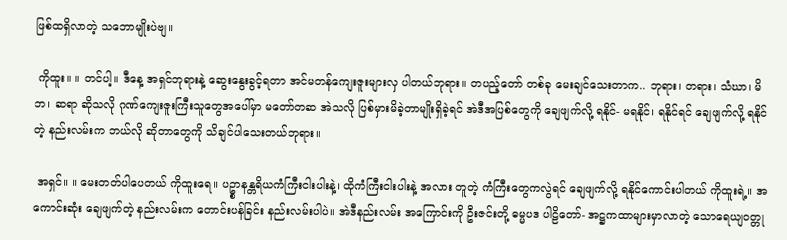ဖြစ်ထရှိလာတဲ့ သဘောမျိုးပဲဗျ။

 ကိုထူး။ ။ တင်ပါ့။ ဒီနေ့ အရှင်ဘုရားနဲ့ ဆွေးနွေးခွင့်ရတာ အင်မတန်ကျေးဇူးများလှ ပါတယ်ဘုရား။ တပည့်တော် တစ်ခု မေးချင်သေးတာက.. ဘုရား၊ တရား၊ သံဃာ၊ မိဘ၊ ဆရာ ဆိုသလို ဂုဏ်ကျေးဇူးကြီးသူတွေအပေါ်မှာ မတော်တဆ အဲသလို ပြစ်မှားမိခဲ့တာမျိုးရှိခဲ့ရင် အဲဒီအပြစ်တွေကို ချေဖျက်လို့ ရနိုင်- မရနိုင်၊ ရနိုင်ရင် ချေဖျက်လို့ ရနိုင်တဲ့ နည်းလမ်းက ဘယ်လို ဆိုတာတွေကို သိချင်ပါသေးတယ်ဘုရား။

 အရှင်။ ။ မေးတတ်ပါပေတယ် ကိုထူးရေ။ ပဥ္စာနန္တရိယကံကြီးငါးပါးနဲ့၊ ထိုကံကြီးငါးပါးနဲ့ အလား တူတဲ့ ကံကြီးတွေကလွဲရင် ချေဖျက်လို့ ရနိုင်ကောင်းပါတယ် ကိုထူးရဲ့။ အကောင်းဆုံး ချေဖျက်တဲ့ နည်းလမ်းက တောင်းပန်ခြင်း နည်းလမ်းပါပဲ။ အဲဒီနည်းလမ်း အကြောင်းကို ဦးဇင်းတို့ ဓမ္မပဒ ပါဠိတော်- အဋ္ဌကထာများမှာလာတဲ့ သောရေယျဝတ္တု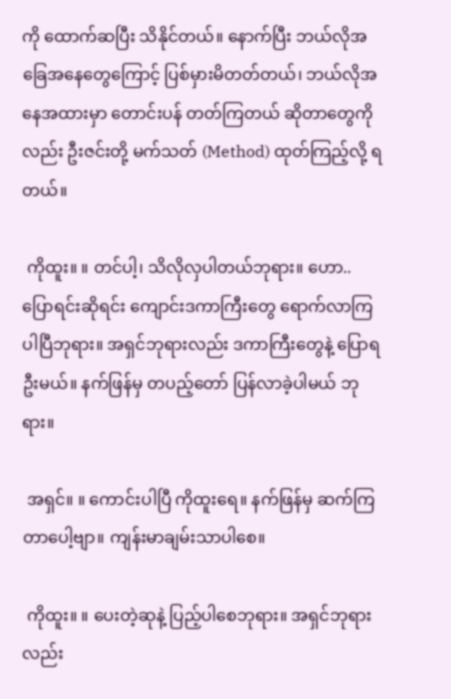ကို ထောက်ဆပြီး သိနိုင်တယ်။ နောက်ပြီး ဘယ်လိုအခြေအနေတွေကြောင့် ပြစ်မှားမိတတ်တယ်၊ ဘယ်လိုအနေအထားမှာ တောင်းပန် တတ်ကြတယ် ဆိုတာတွေကိုလည်း ဦးဇင်းတို့ မက်သတ် (Method) ထုတ်ကြည့်လို့ ရတယ်။

 ကိုထူး။ ။ တင်ပါ့၊ သိလိုလှပါတယ်ဘုရား။ ဟော.. ပြောရင်းဆိုရင်း ကျောင်းဒကာကြီးတွေ ရောက်လာကြပါပြီဘုရား။ အရှင်ဘုရားလည်း ဒကာကြီးတွေနဲ့ ပြောရဦးမယ်။ နက်ဖြန်မှ တပည့်တော် ပြန်လာခဲ့ပါမယ် ဘုရား။

 အရှင်။ ။ ကောင်းပါပြီ ကိုထူးရေ။ နက်ဖြန်မှ ဆက်ကြတာပေါ့ဗျာ။ ကျန်းမာချမ်းသာပါစေ။

 ကိုထူး။ ။ ပေးတဲ့ဆုနဲ့ ပြည့်ပါစေဘုရား။ အရှင်ဘုရားလည်း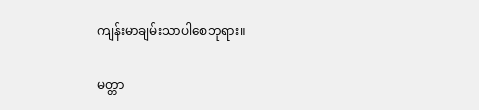ကျန်းမာချမ်းသာပါစေဘုရား။

မတ္တာ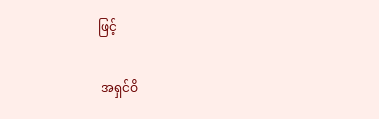ဖြင့်

 အရှင်ဝိ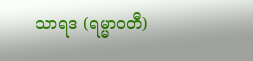သာရဒ (ရမ္မာဝတီ)